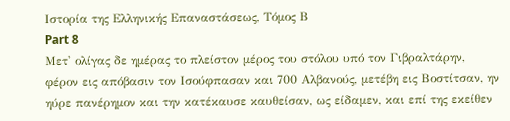Ιστορία της Ελληνικής Επαναστάσεως, Τόμος Β
Part 8
Μετ' ολίγας δε ημέρας το πλείστον μέρος του στόλου υπό τον Γιβραλτάρην, φέρον εις απόβασιν τον Ισούφπασαν και 700 Αλβανούς, μετέβη εις Βοστίτσαν, ην ηύρε πανέρημον και την κατέκαυσε καυθείσαν, ως είδαμεν, και επί της εκείθεν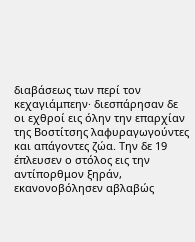διαβάσεως των περί τον κεχαγιάμπεην· διεσπάρησαν δε οι εχθροί εις όλην την επαρχίαν της Βοστίτσης λαφυραγωγούντες και απάγοντες ζώα. Την δε 19 έπλευσεν ο στόλος εις την αντίπορθμον ξηράν, εκανονοβόλησεν αβλαβώς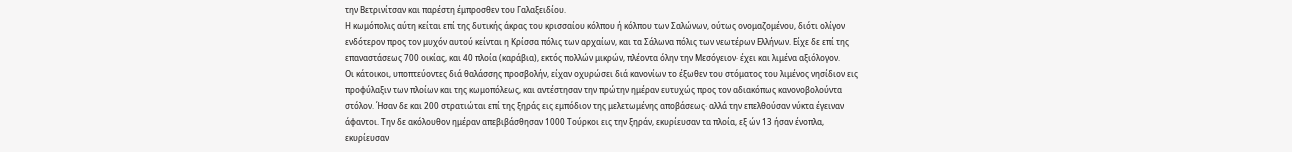την Βετρινίτσαν και παρέστη έμπροσθεν του Γαλαξειδίου.
Η κωμόπολις αύτη κείται επί της δυτικής άκρας του κρισσαίου κόλπου ή κόλπου των Σαλώνων, ούτως ονομαζομένου, διότι ολίγον ενδότερον προς τον μυχόν αυτού κείνται η Κρίσσα πόλις των αρχαίων, και τα Σάλωνα πόλις των νεωτέρων Ελλήνων. Είχε δε επί της επαναστάσεως 700 οικίας, και 40 πλοία (καράβια), εκτός πολλών μικρών, πλέοντα όλην την Μεσόγειον· έχει και λιμένα αξιόλογον.
Οι κάτοικοι, υποπτεύοντες διά θαλάσσης προσβολήν, είχαν οχυρώσει διά κανονίων το έξωθεν του στόματος του λιμένος νησίδιον εις προφύλαξιν των πλοίων και της κωμοπόλεως, και αντέστησαν την πρώτην ημέραν ευτυχώς προς τον αδιακόπως κανονοβολούντα στόλον. Ήσαν δε και 200 στρατιώται επί της ξηράς εις εμπόδιον της μελετωμένης αποβάσεως· αλλά την επελθούσαν νύκτα έγειναν άφαντοι. Την δε ακόλουθον ημέραν απεβιβάσθησαν 1000 Τούρκοι εις την ξηράν, εκυρίευσαν τα πλοία, εξ ών 13 ήσαν ένοπλα, εκυρίευσαν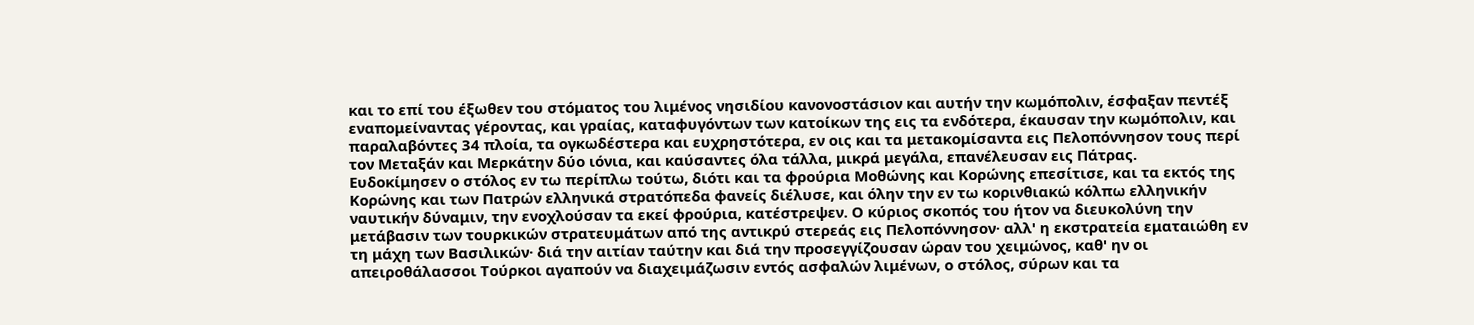και το επί του έξωθεν του στόματος του λιμένος νησιδίου κανονοστάσιον και αυτήν την κωμόπολιν, έσφαξαν πεντέξ εναπομείναντας γέροντας, και γραίας, καταφυγόντων των κατοίκων της εις τα ενδότερα, έκαυσαν την κωμόπολιν, και παραλαβόντες 34 πλοία, τα ογκωδέστερα και ευχρηστότερα, εν οις και τα μετακομίσαντα εις Πελοπόννησον τους περί τον Μεταξάν και Μερκάτην δύο ιόνια, και καύσαντες όλα τάλλα, μικρά μεγάλα, επανέλευσαν εις Πάτρας.
Ευδοκίμησεν ο στόλος εν τω περίπλω τούτω, διότι και τα φρούρια Μοθώνης και Κορώνης επεσίτισε, και τα εκτός της Κορώνης και των Πατρών ελληνικά στρατόπεδα φανείς διέλυσε, και όλην την εν τω κορινθιακώ κόλπω ελληνικήν ναυτικήν δύναμιν, την ενοχλούσαν τα εκεί φρούρια, κατέστρεψεν. Ο κύριος σκοπός του ήτον να διευκολύνη την μετάβασιν των τουρκικών στρατευμάτων από της αντικρύ στερεάς εις Πελοπόννησον· αλλ' η εκστρατεία εματαιώθη εν τη μάχη των Βασιλικών· διά την αιτίαν ταύτην και διά την προσεγγίζουσαν ώραν του χειμώνος, καθ' ην οι απειροθάλασσοι Τούρκοι αγαπούν να διαχειμάζωσιν εντός ασφαλών λιμένων, ο στόλος, σύρων και τα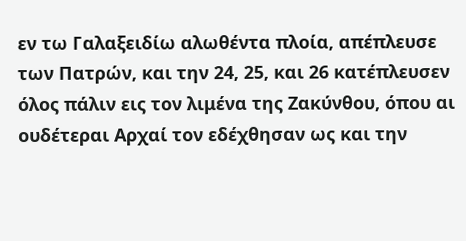εν τω Γαλαξειδίω αλωθέντα πλοία, απέπλευσε των Πατρών, και την 24, 25, και 26 κατέπλευσεν όλος πάλιν εις τον λιμένα της Ζακύνθου, όπου αι ουδέτεραι Αρχαί τον εδέχθησαν ως και την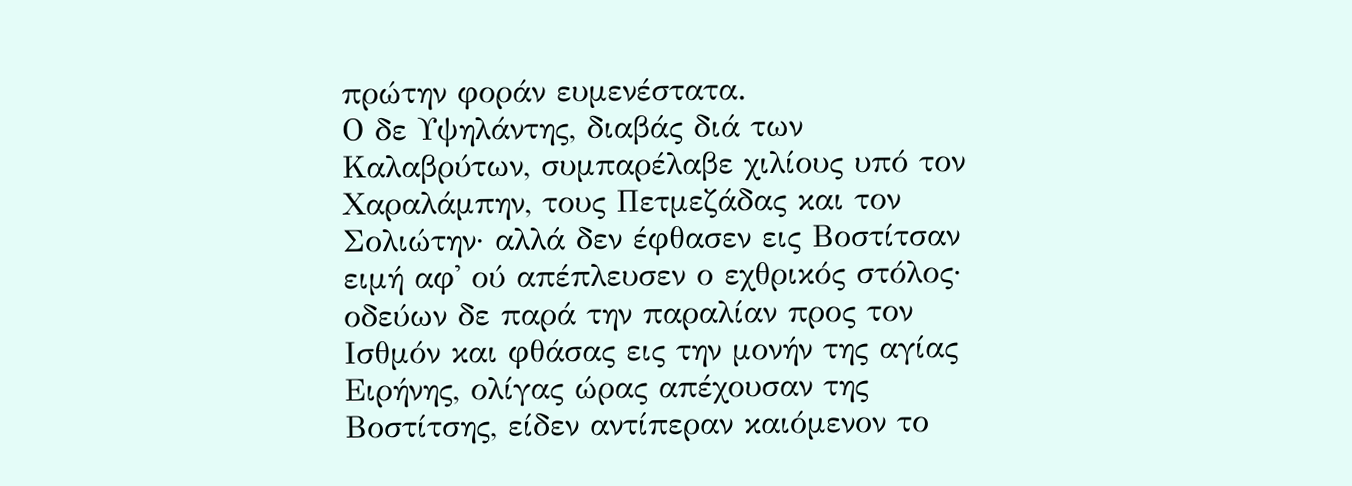πρώτην φοράν ευμενέστατα.
Ο δε Υψηλάντης, διαβάς διά των Καλαβρύτων, συμπαρέλαβε χιλίους υπό τον Χαραλάμπην, τους Πετμεζάδας και τον Σολιώτην· αλλά δεν έφθασεν εις Βοστίτσαν ειμή αφ' ού απέπλευσεν ο εχθρικός στόλος· οδεύων δε παρά την παραλίαν προς τον Ισθμόν και φθάσας εις την μονήν της αγίας Ειρήνης, ολίγας ώρας απέχουσαν της Βοστίτσης, είδεν αντίπεραν καιόμενον το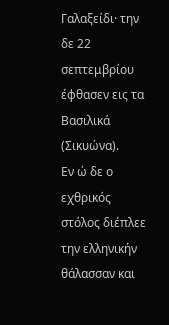Γαλαξείδι· την δε 22 σεπτεμβρίου έφθασεν εις τα Βασιλικά (Σικυώνα).
Εν ώ δε ο εχθρικός στόλος διέπλεε την ελληνικήν θάλασσαν και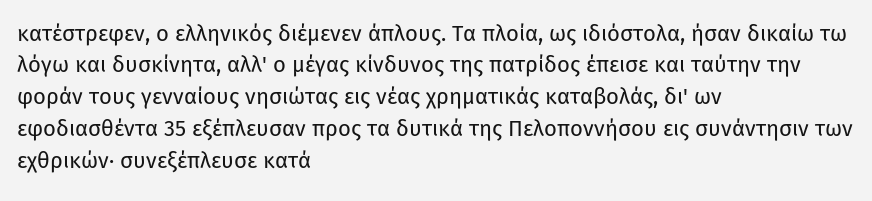κατέστρεφεν, ο ελληνικός διέμενεν άπλους. Τα πλοία, ως ιδιόστολα, ήσαν δικαίω τω λόγω και δυσκίνητα, αλλ' ο μέγας κίνδυνος της πατρίδος έπεισε και ταύτην την φοράν τους γενναίους νησιώτας εις νέας χρηματικάς καταβολάς, δι' ων εφοδιασθέντα 35 εξέπλευσαν προς τα δυτικά της Πελοποννήσου εις συνάντησιν των εχθρικών· συνεξέπλευσε κατά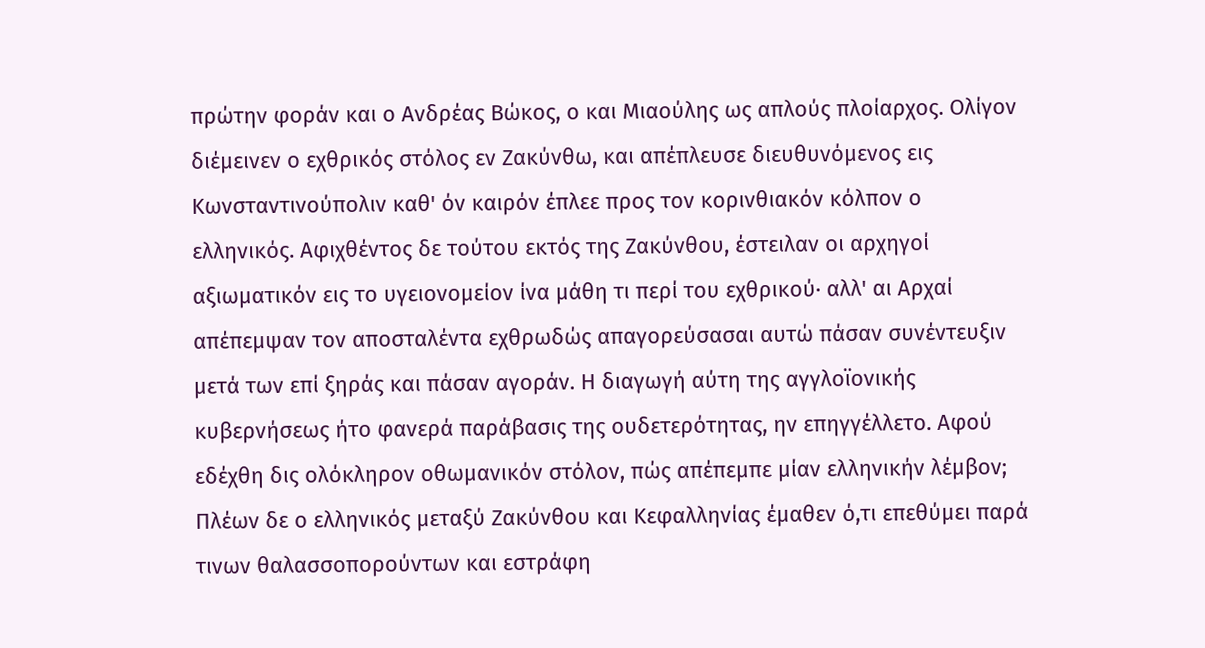πρώτην φοράν και ο Ανδρέας Βώκος, ο και Μιαούλης ως απλούς πλοίαρχος. Ολίγον διέμεινεν ο εχθρικός στόλος εν Ζακύνθω, και απέπλευσε διευθυνόμενος εις Κωνσταντινούπολιν καθ' όν καιρόν έπλεε προς τον κορινθιακόν κόλπον ο ελληνικός. Αφιχθέντος δε τούτου εκτός της Ζακύνθου, έστειλαν οι αρχηγοί αξιωματικόν εις το υγειονομείον ίνα μάθη τι περί του εχθρικού· αλλ' αι Αρχαί απέπεμψαν τον αποσταλέντα εχθρωδώς απαγορεύσασαι αυτώ πάσαν συνέντευξιν μετά των επί ξηράς και πάσαν αγοράν. Η διαγωγή αύτη της αγγλοϊονικής κυβερνήσεως ήτο φανερά παράβασις της ουδετερότητας, ην επηγγέλλετο. Αφού εδέχθη δις ολόκληρον οθωμανικόν στόλον, πώς απέπεμπε μίαν ελληνικήν λέμβον; Πλέων δε ο ελληνικός μεταξύ Ζακύνθου και Κεφαλληνίας έμαθεν ό,τι επεθύμει παρά τινων θαλασσοπορούντων και εστράφη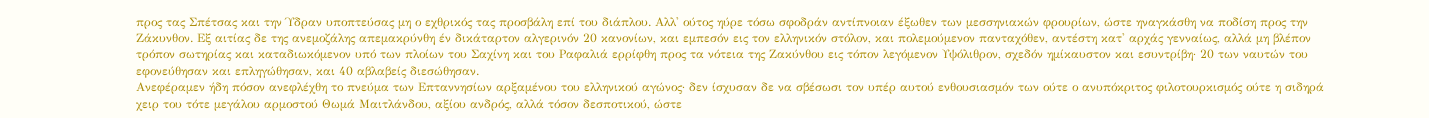προς τας Σπέτσας και την Ύδραν υποπτεύσας μη ο εχθρικός τας προσβάλη επί του διάπλου. Αλλ' ούτος ηύρε τόσω σφοδράν αντίπνοιαν έξωθεν των μεσσηνιακών φρουρίων, ώστε ηναγκάσθη να ποδίση προς την Ζάκυνθον. Εξ αιτίας δε της ανεμοζάλης απεμακρύνθη έν δικάταρτον αλγερινόν 20 κανονίων, και εμπεσόν εις τον ελληνικόν στόλον, και πολεμούμενον πανταχόθεν, αντέστη κατ' αρχάς γενναίως, αλλά μη βλέπον τρόπον σωτηρίας και καταδιωκόμενον υπό των πλοίων του Σαχίνη και του Ραφαλιά ερρίφθη προς τα νότεια της Ζακύνθου εις τόπον λεγόμενον Υψόλιθρον, σχεδόν ημίκαυστον και εσυντρίβη· 20 των ναυτών του εφονεύθησαν και επληγώθησαν, και 40 αβλαβείς διεσώθησαν.
Ανεφέραμεν ήδη πόσον ανεφλέχθη το πνεύμα των Επταννησίων αρξαμένου του ελληνικού αγώνος· δεν ίσχυσαν δε να σβέσωσι τον υπέρ αυτού ενθουσιασμόν των ούτε ο ανυπόκριτος φιλοτουρκισμός ούτε η σιδηρά χειρ του τότε μεγάλου αρμοστού Θωμά Μαιτλάνδου, αξίου ανδρός, αλλά τόσον δεσποτικού, ώστε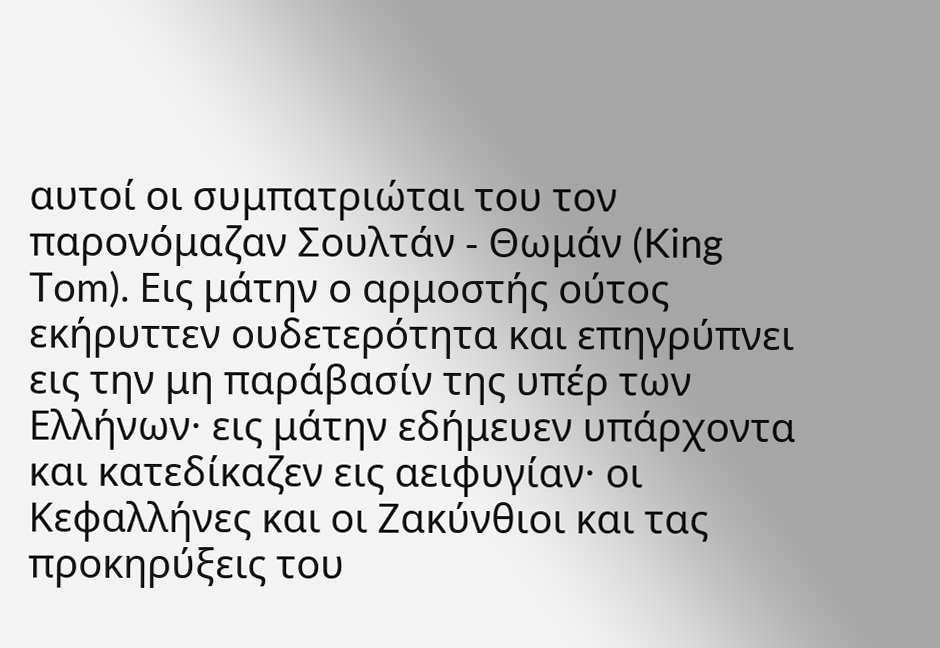αυτοί οι συμπατριώται του τον παρονόμαζαν Σουλτάν - Θωμάν (King Tom). Εις μάτην ο αρμοστής ούτος εκήρυττεν ουδετερότητα και επηγρύπνει εις την μη παράβασίν της υπέρ των Ελλήνων· εις μάτην εδήμευεν υπάρχοντα και κατεδίκαζεν εις αειφυγίαν· οι Κεφαλλήνες και οι Ζακύνθιοι και τας προκηρύξεις του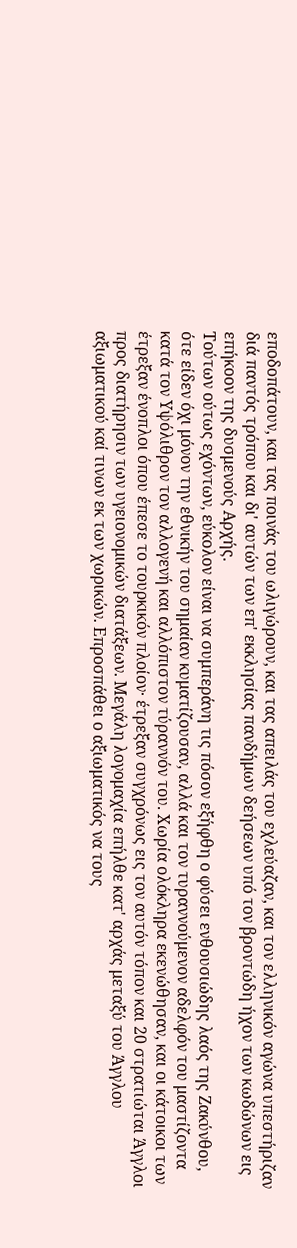εποδοπάτουν, και τας ποινάς του ωλιγώρουν, και τας απειλάς του εχλεύαζαν, και τον ελληνικόν αγώνα υπεστήριζαν διά παντός τρόπου και δι' αυτών των επ' εκκλησίας πανδήμων δεήσεων υπό τον βροντώδη ήχον των κωδώνων εις επήκοον της δυσμενούς Αρχής.
Τούτων ούτως εχόντων, εύκολον είναι να συμπεράνη τις πόσον εξήφθη ο φύσει ενθουσιώδης λαός της Ζακύνθου, ότε είδεν όχι μόνον την εθνικήν του σημαίαν κυματίζουσαν, αλλά και τον τυραννούμενον αδελφόν του μαστίζοντα κατά τον Υψόλιθρον τον αλλογενή και αλλόπιστον τύραννόν του. Χωρία ολόκληρα εκενώθησαν, και οι κάτοικοι των έτρεξαν ένοπλοι όπου έπεσε το τουρκικόν πλοίον· έτρεξαν συγχρόνως εις τον αυτόν τόπον και 20 στρατιώται Άγγλοι προς διατήρησιν των υγειονομικών διατάξεων. Μεγάλη λογομαχία επήλθε κατ' αρχάς μεταξύ του Άγγλου αξιωματικού καί τινων εκ των χωρικών. Επροσπάθει ο αξιωματικός να τους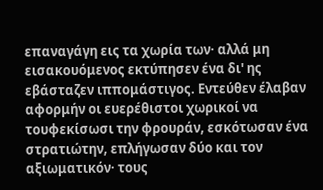επαναγάγη εις τα χωρία των· αλλά μη εισακουόμενος εκτύπησεν ένα δι' ης εβάσταζεν ιππομάστιγος. Εντεύθεν έλαβαν αφορμήν οι ευερέθιστοι χωρικοί να τουφεκίσωσι την φρουράν, εσκότωσαν ένα στρατιώτην, επλήγωσαν δύο και τον αξιωματικόν· τους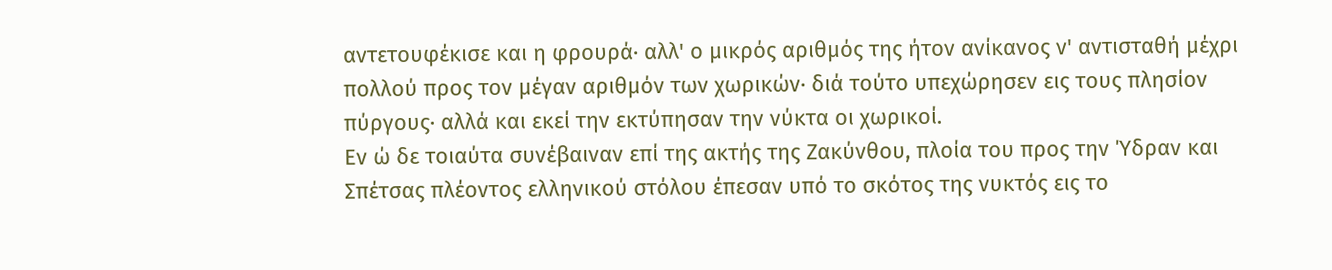αντετουφέκισε και η φρουρά· αλλ' ο μικρός αριθμός της ήτον ανίκανος ν' αντισταθή μέχρι πολλού προς τον μέγαν αριθμόν των χωρικών· διά τούτο υπεχώρησεν εις τους πλησίον πύργους· αλλά και εκεί την εκτύπησαν την νύκτα οι χωρικοί.
Εν ώ δε τοιαύτα συνέβαιναν επί της ακτής της Ζακύνθου, πλοία του προς την Ύδραν και Σπέτσας πλέοντος ελληνικού στόλου έπεσαν υπό το σκότος της νυκτός εις το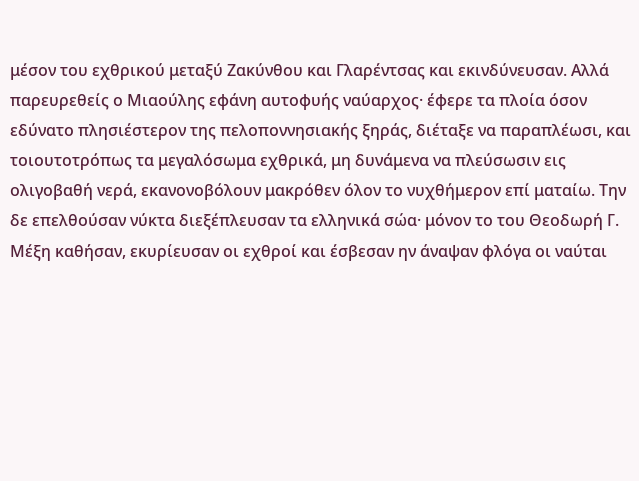μέσον του εχθρικού μεταξύ Ζακύνθου και Γλαρέντσας και εκινδύνευσαν. Αλλά παρευρεθείς ο Μιαούλης εφάνη αυτοφυής ναύαρχος· έφερε τα πλοία όσον εδύνατο πλησιέστερον της πελοποννησιακής ξηράς, διέταξε να παραπλέωσι, και τοιουτοτρόπως τα μεγαλόσωμα εχθρικά, μη δυνάμενα να πλεύσωσιν εις ολιγοβαθή νερά, εκανονοβόλουν μακρόθεν όλον το νυχθήμερον επί ματαίω. Την δε επελθούσαν νύκτα διεξέπλευσαν τα ελληνικά σώα· μόνον το του Θεοδωρή Γ. Μέξη καθήσαν, εκυρίευσαν οι εχθροί και έσβεσαν ην άναψαν φλόγα οι ναύται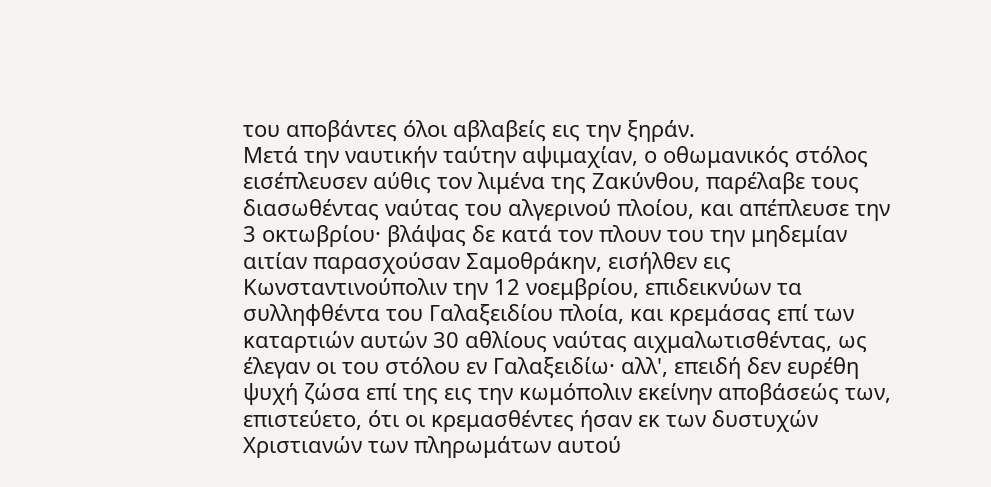του αποβάντες όλοι αβλαβείς εις την ξηράν.
Μετά την ναυτικήν ταύτην αψιμαχίαν, ο οθωμανικός στόλος εισέπλευσεν αύθις τον λιμένα της Ζακύνθου, παρέλαβε τους διασωθέντας ναύτας του αλγερινού πλοίου, και απέπλευσε την 3 οκτωβρίου· βλάψας δε κατά τον πλουν του την μηδεμίαν αιτίαν παρασχούσαν Σαμοθράκην, εισήλθεν εις Κωνσταντινούπολιν την 12 νοεμβρίου, επιδεικνύων τα συλληφθέντα του Γαλαξειδίου πλοία, και κρεμάσας επί των καταρτιών αυτών 30 αθλίους ναύτας αιχμαλωτισθέντας, ως έλεγαν οι του στόλου εν Γαλαξειδίω· αλλ', επειδή δεν ευρέθη ψυχή ζώσα επί της εις την κωμόπολιν εκείνην αποβάσεώς των, επιστεύετο, ότι οι κρεμασθέντες ήσαν εκ των δυστυχών Χριστιανών των πληρωμάτων αυτού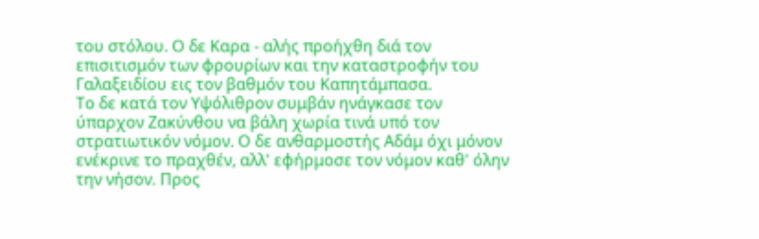του στόλου. Ο δε Καρα - αλής προήχθη διά τον επισιτισμόν των φρουρίων και την καταστροφήν του Γαλαξειδίου εις τον βαθμόν του Καπητάμπασα.
Το δε κατά τον Υψόλιθρον συμβάν ηνάγκασε τον ύπαρχον Ζακύνθου να βάλη χωρία τινά υπό τον στρατιωτικόν νόμον. Ο δε ανθαρμοστής Αδάμ όχι μόνον ενέκρινε το πραχθέν, αλλ' εφήρμοσε τον νόμον καθ' όλην την νήσον. Προς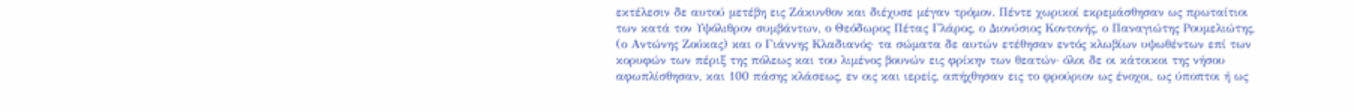εκτέλεσιν δε αυτού μετέβη εις Ζάκυνθον και διέχυσε μέγαν τρόμον. Πέντε χωρικοί εκρεμάσθησαν ως πρωταίτιοι των κατά τον Υψόλιθρον συμβάντων, ο Θεόδωρος Πέτας Γλάρος, ο Διονύσιος Κοντονής, ο Παναγιώτης Ρουμελιώτης, (ο Αντώνης Ζούκας) και ο Γιάννης Κλαδιανός· τα σώματα δε αυτών ετέθησαν εντός κλωβίων υψωθέντων επί των κορυφών των πέριξ της πόλεως και του λιμένος βουνών εις φρίκην των θεατών· όλοι δε οι κάτοικοι της νήσου αφωπλίσθησαν, και 100 πάσης κλάσεως, εν οις και ιερείς, απήχθησαν εις το φρούριον ως ένοχοι, ως ύποπτοι ή ως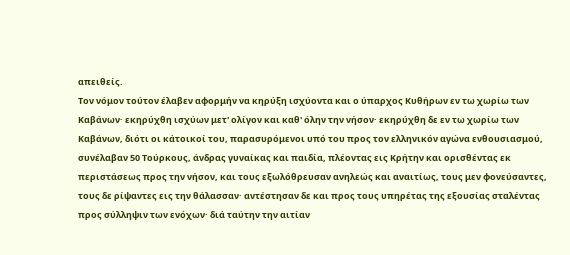απειθείς.
Τον νόμον τούτον έλαβεν αφορμήν να κηρύξη ισχύοντα και ο ύπαρχος Κυθήρων εν τω χωρίω των Καβάνων· εκηρύχθη ισχύων μετ' ολίγον και καθ' όλην την νήσον· εκηρύχθη δε εν τω χωρίω των Καβάνων, διότι οι κάτοικοί του, παρασυρόμενοι υπό του προς τον ελληνικόν αγώνα ενθουσιασμού, συνέλαβαν 50 Τούρκους, άνδρας γυναίκας και παιδία, πλέοντας εις Κρήτην και ορισθέντας εκ περιστάσεως προς την νήσον, και τους εξωλόθρευσαν ανηλεώς και αναιτίως, τους μεν φονεύσαντες, τους δε ρίψαντες εις την θάλασσαν· αντέστησαν δε και προς τους υπηρέτας της εξουσίας σταλέντας προς σύλληψιν των ενόχων· διά ταύτην την αιτίαν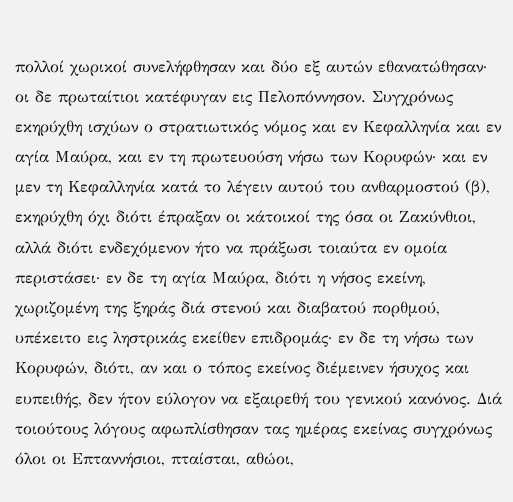πολλοί χωρικοί συνελήφθησαν και δύο εξ αυτών εθανατώθησαν· οι δε πρωταίτιοι κατέφυγαν εις Πελοπόννησον. Συγχρόνως εκηρύχθη ισχύων ο στρατιωτικός νόμος και εν Κεφαλληνία και εν αγία Μαύρα, και εν τη πρωτευούση νήσω των Κορυφών· και εν μεν τη Κεφαλληνία κατά το λέγειν αυτού του ανθαρμοστού (β), εκηρύχθη όχι διότι έπραξαν οι κάτοικοί της όσα οι Ζακύνθιοι, αλλά διότι ενδεχόμενον ήτο να πράξωσι τοιαύτα εν ομοία περιστάσει· εν δε τη αγία Μαύρα, διότι η νήσος εκείνη, χωριζομένη της ξηράς διά στενού και διαβατού πορθμού, υπέκειτο εις ληστρικάς εκείθεν επιδρομάς· εν δε τη νήσω των Κορυφών, διότι, αν και ο τόπος εκείνος διέμεινεν ήσυχος και ευπειθής, δεν ήτον εύλογον να εξαιρεθή του γενικού κανόνος. Διά τοιούτους λόγους αφωπλίσθησαν τας ημέρας εκείνας συγχρόνως όλοι οι Επταννήσιοι, πταίσται, αθώοι,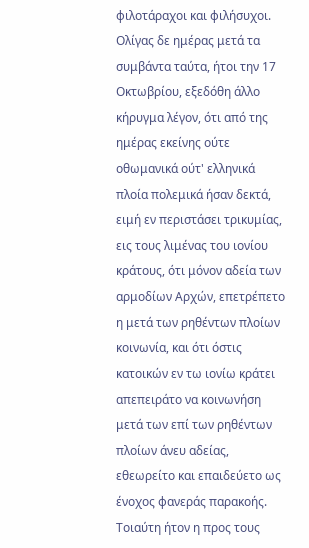φιλοτάραχοι και φιλήσυχοι. Ολίγας δε ημέρας μετά τα συμβάντα ταύτα, ήτοι την 17 Οκτωβρίου, εξεδόθη άλλο κήρυγμα λέγον, ότι από της ημέρας εκείνης ούτε οθωμανικά ούτ' ελληνικά πλοία πολεμικά ήσαν δεκτά, ειμή εν περιστάσει τρικυμίας, εις τους λιμένας του ιονίου κράτους, ότι μόνον αδεία των αρμοδίων Αρχών, επετρέπετο η μετά των ρηθέντων πλοίων κοινωνία, και ότι όστις κατοικών εν τω ιονίω κράτει απεπειράτο να κοινωνήση μετά των επί των ρηθέντων πλοίων άνευ αδείας, εθεωρείτο και επαιδεύετο ως ένοχος φανεράς παρακοής. Τοιαύτη ήτον η προς τους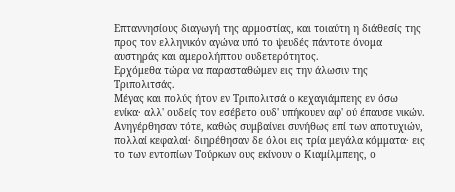Επταννησίους διαγωγή της αρμοστίας, και τοιαύτη η διάθεσίς της προς τον ελληνικόν αγώνα υπό το ψευδές πάντοτε όνομα αυστηράς και αμερολήπτου ουδετερότητος.
Ερχόμεθα τώρα να παρασταθώμεν εις την άλωσιν της Τριπολιτσάς.
Μέγας και πολύς ήτον εν Τριπολιτσά ο κεχαγιάμπεης εν όσω ενίκα· αλλ' ουδείς τον εσέβετο ουδ' υπήκουεν αφ' ού έπαυσε νικών. Ανηγέρθησαν τότε, καθώς συμβαίνει συνήθως επί των αποτυχιών, πολλαί κεφαλαί· διηρέθησαν δε όλοι εις τρία μεγάλα κόμματα· εις το των εντοπίων Τούρκων ους εκίνουν ο Κιαμίλμπεης, ο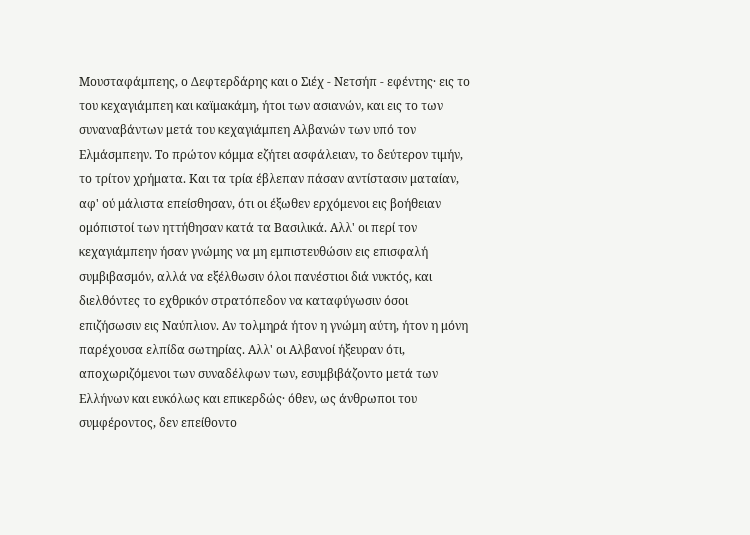Μουσταφάμπεης, ο Δεφτερδάρης και ο Σιέχ - Νετσήπ - εφέντης· εις το του κεχαγιάμπεη και καϊμακάμη, ήτοι των ασιανών, και εις το των συναναβάντων μετά του κεχαγιάμπεη Αλβανών των υπό τον Ελμάσμπεην. Το πρώτον κόμμα εζήτει ασφάλειαν, το δεύτερον τιμήν, το τρίτον χρήματα. Και τα τρία έβλεπαν πάσαν αντίστασιν ματαίαν, αφ' ού μάλιστα επείσθησαν, ότι οι έξωθεν ερχόμενοι εις βοήθειαν ομόπιστοί των ηττήθησαν κατά τα Βασιλικά. Αλλ' οι περί τον κεχαγιάμπεην ήσαν γνώμης να μη εμπιστευθώσιν εις επισφαλή συμβιβασμόν, αλλά να εξέλθωσιν όλοι πανέστιοι διά νυκτός, και διελθόντες το εχθρικόν στρατόπεδον να καταφύγωσιν όσοι επιζήσωσιν εις Ναύπλιον. Αν τολμηρά ήτον η γνώμη αύτη, ήτον η μόνη παρέχουσα ελπίδα σωτηρίας. Αλλ' οι Αλβανοί ήξευραν ότι, αποχωριζόμενοι των συναδέλφων των, εσυμβιβάζοντο μετά των Ελλήνων και ευκόλως και επικερδώς· όθεν, ως άνθρωποι του συμφέροντος, δεν επείθοντο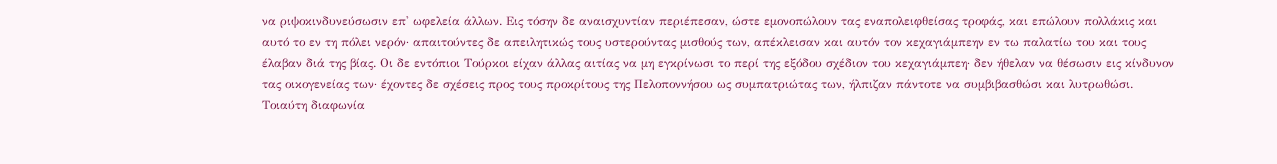να ριψοκινδυνεύσωσιν επ' ωφελεία άλλων. Εις τόσην δε αναισχυντίαν περιέπεσαν, ώστε εμονοπώλουν τας εναπολειφθείσας τροφάς, και επώλουν πολλάκις και αυτό το εν τη πόλει νερόν· απαιτούντες δε απειλητικώς τους υστερούντας μισθούς των, απέκλεισαν και αυτόν τον κεχαγιάμπεην εν τω παλατίω του και τους έλαβαν διά της βίας. Οι δε εντόπιοι Τούρκοι είχαν άλλας αιτίας να μη εγκρίνωσι το περί της εξόδου σχέδιον του κεχαγιάμπεη· δεν ήθελαν να θέσωσιν εις κίνδυνον τας οικογενείας των· έχοντες δε σχέσεις προς τους προκρίτους της Πελοποννήσου ως συμπατριώτας των, ήλπιζαν πάντοτε να συμβιβασθώσι και λυτρωθώσι. Τοιαύτη διαφωνία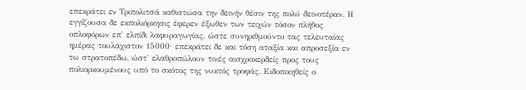επεκράτει εν Τριπολιτσά καθιστώσα την δεινήν θέσιν της πολύ δεινοτέραν. Η εγγίζουσα δε εκπολιόρκησις έφερεν έξωθεν των τειχών τόσον πλήθος οπλοφόρων επ' ελπίδι λαφυραγωγίας, ώστε συνηριθμούντο τας τελευταίας ημέρας τουλάχιστον 15000· επεκράτει δε και τόση αταξία και απροσεξία εν τω στρατοπέδω, ώστ' ελαθροπώλουν τινές αισχροκερδείς προς τους πολιορκουμένους υπό το σκότος της νυκτός τροφάς. Ειδοποιηθείς ο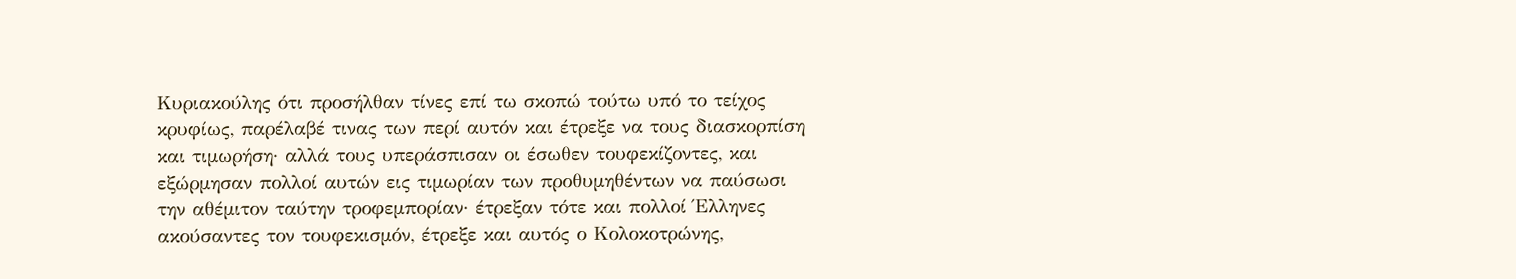Κυριακούλης ότι προσήλθαν τίνες επί τω σκοπώ τούτω υπό το τείχος κρυφίως, παρέλαβέ τινας των περί αυτόν και έτρεξε να τους διασκορπίση και τιμωρήση· αλλά τους υπεράσπισαν οι έσωθεν τουφεκίζοντες, και εξώρμησαν πολλοί αυτών εις τιμωρίαν των προθυμηθέντων να παύσωσι την αθέμιτον ταύτην τροφεμπορίαν· έτρεξαν τότε και πολλοί Έλληνες ακούσαντες τον τουφεκισμόν, έτρεξε και αυτός ο Κολοκοτρώνης,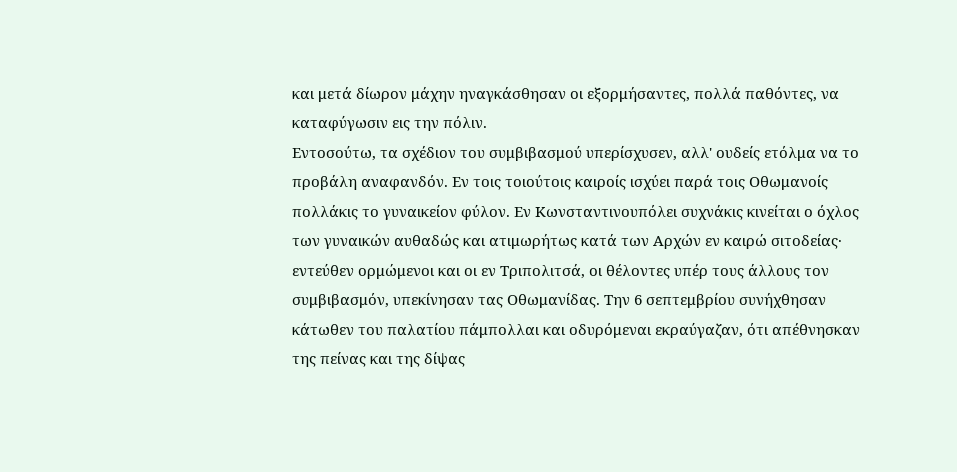και μετά δίωρον μάχην ηναγκάσθησαν οι εξορμήσαντες, πολλά παθόντες, να καταφύγωσιν εις την πόλιν.
Εντοσούτω, τα σχέδιον του συμβιβασμού υπερίσχυσεν, αλλ' ουδείς ετόλμα να το προβάλη αναφανδόν. Εν τοις τοιούτοις καιροίς ισχύει παρά τοις Οθωμανοίς πολλάκις το γυναικείον φύλον. Εν Κωνσταντινουπόλει συχνάκις κινείται ο όχλος των γυναικών αυθαδώς και ατιμωρήτως κατά των Αρχών εν καιρώ σιτοδείας· εντεύθεν ορμώμενοι και οι εν Τριπολιτσά, οι θέλοντες υπέρ τους άλλους τον συμβιβασμόν, υπεκίνησαν τας Οθωμανίδας. Την 6 σεπτεμβρίου συνήχθησαν κάτωθεν του παλατίου πάμπολλαι και οδυρόμεναι εκραύγαζαν, ότι απέθνησκαν της πείνας και της δίψας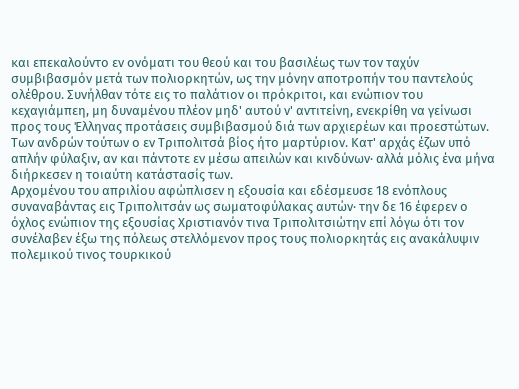και επεκαλούντο εν ονόματι του θεού και του βασιλέως των τον ταχύν συμβιβασμόν μετά των πολιορκητών, ως την μόνην αποτροπήν του παντελούς ολέθρου. Συνήλθαν τότε εις το παλάτιον οι πρόκριτοι, και ενώπιον του κεχαγιάμπεη, μη δυναμένου πλέον μηδ' αυτού ν' αντιτείνη, ενεκρίθη να γείνωσι προς τους Έλληνας προτάσεις συμβιβασμού διά των αρχιερέων και προεστώτων.
Των ανδρών τούτων ο εν Τριπολιτσά βίος ήτο μαρτύριον. Κατ' αρχάς έζων υπό απλήν φύλαξιν, αν και πάντοτε εν μέσω απειλών και κινδύνων· αλλά μόλις ένα μήνα διήρκεσεν η τοιαύτη κατάστασίς των.
Αρχομένου του απριλίου αφώπλισεν η εξουσία και εδέσμευσε 18 ενόπλους συναναβάντας εις Τριπολιτσάν ως σωματοφύλακας αυτών· την δε 16 έφερεν ο όχλος ενώπιον της εξουσίας Χριστιανόν τινα Τριπολιτσιώτην επί λόγω ότι τον συνέλαβεν έξω της πόλεως στελλόμενον προς τους πολιορκητάς εις ανακάλυψιν πολεμικού τινος τουρκικού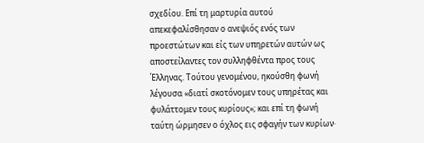σχεδίου. Επί τη μαρτυρία αυτού απεκεφαλίσθησαν ο ανεψιός ενός των προεστώτων και είς των υπηρετών αυτών ως αποστείλαντες τον συλληφθέντα προς τους Έλληνας. Τούτου γενομένου, ηκούσθη φωνή λέγουσα «διατί σκοτόνομεν τους υπηρέτας και φυλάττομεν τους κυρίους»; και επί τη φωνή ταύτη ώρμησεν ο όχλος εις σφαγήν των κυρίων·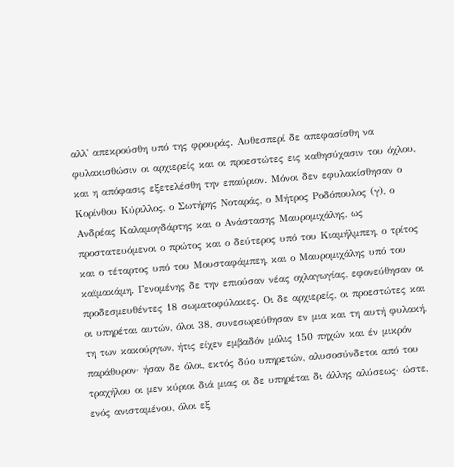αλλ' απεκρούσθη υπό της φρουράς. Αυθεσπερί δε απεφασίσθη να φυλακισθώσιν οι αρχιερείς και οι προεστώτες εις καθησύχασιν του όχλου, και η απόφασις εξετελέσθη την επαύριον. Μόνοι δεν εφυλακίσθησαν ο Κορίνθου Κύριλλος, ο Σωτήρης Νοταράς, ο Μήτρος Ροδόπουλος (γ), ο Ανδρέας Καλαμογδάρτης και ο Ανάστασης Μαυρομιχάλης, ως προστατευόμενοι ο πρώτος και ο δεύτερος υπό του Κιαμήλμπεη, ο τρίτος και ο τέταρτος υπό του Μουσταφάμπεη, και ο Μαυρομιχάλης υπό του καϊμακάμη. Γενομένης δε την επιούσαν νέας οχλαγωγίας, εφονεύθησαν οι προδεσμευθέντες 18 σωματοφύλακες. Οι δε αρχιερείς, οι προεστώτες και οι υπηρέται αυτών, όλοι 38, συνεσωρεύθησαν εν μια και τη αυτή φυλακή, τη των κακούργων, ήτις είχεν εμβαδόν μόλις 150 πηχών και έν μικρόν παράθυρον· ήσαν δε όλοι, εκτός δύο υπηρετών, αλυσοσύνδετοι από του τραχήλου οι μεν κύριοι διά μιας οι δε υπηρέται δι άλλης αλύσεως· ώστε, ενός ανισταμένου, όλοι εξ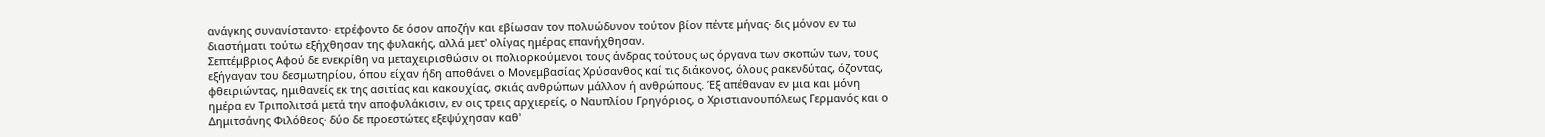ανάγκης συνανίσταντο· ετρέφοντο δε όσον αποζήν και εβίωσαν τον πολυώδυνον τούτον βίον πέντε μήνας· δις μόνον εν τω διαστήματι τούτω εξήχθησαν της φυλακής, αλλά μετ' ολίγας ημέρας επανήχθησαν.
Σεπτέμβριος Αφού δε ενεκρίθη να μεταχειρισθώσιν οι πολιορκούμενοι τους άνδρας τούτους ως όργανα των σκοπών των, τους εξήγαγαν του δεσμωτηρίου, όπου είχαν ήδη αποθάνει ο Μονεμβασίας Χρύσανθος καί τις διάκονος, όλους ρακενδύτας, όζοντας, φθειριώντας, ημιθανείς εκ της ασιτίας και κακουχίας, σκιάς ανθρώπων μάλλον ή ανθρώπους. Έξ απέθαναν εν μια και μόνη ημέρα εν Τριπολιτσά μετά την αποφυλάκισιν, εν οις τρεις αρχιερείς, ο Ναυπλίου Γρηγόριος, ο Χριστιανουπόλεως Γερμανός και ο Δημιτσάνης Φιλόθεος· δύο δε προεστώτες εξεψύχησαν καθ'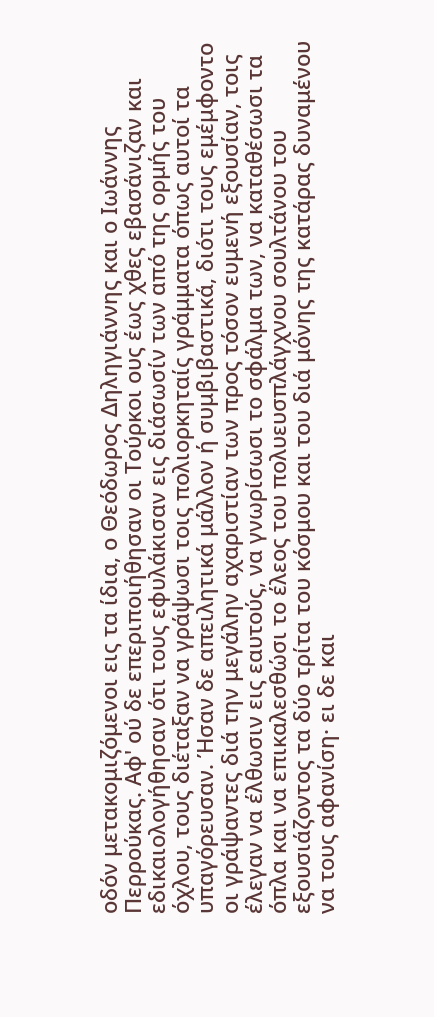οδόν μετακομιζόμενοι εις τα ίδια, ο Θεόδωρος Δηληγιάννης και ο Ιωάννης Περρούκας. Αφ' ού δε επεριποιήθησαν οι Τούρκοι ους έως χθες εβασάνιζαν και εδικαιολογήθησαν ότι τους εφυλάκισαν εις διάσωσίν των από της ορμής του όχλου, τους διέταξαν να γράψωσι τοις πολιορκηταίς γράμματα όπως αυτοί τα υπαγόρευσαν. Ήσαν δε απειλητικά μάλλον ή συμβιβαστικά, διότι τους εμέμφοντο οι γράψαντες διά την μεγάλην αχαριστίαν των προς τόσον ευμενή εξουσίαν, τοις έλεγαν να έλθωσιν εις εαυτούς, να γνωρίσωσι το σφάλμα των, να καταθέσωσι τα όπλα και να επικαλεσθώσι το έλεος του πολυευσπλάγχνου σουλτάνου του εξουσιάζοντος τα δύο τρίτα του κόσμου και του διά μόνης της κατάρας δυναμένου να τους αφανίση· ει δε και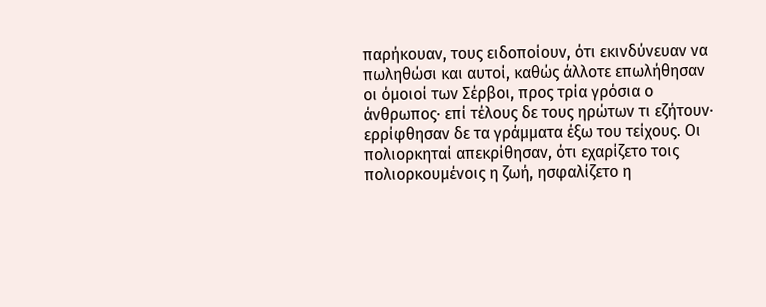παρήκουαν, τους ειδοποίουν, ότι εκινδύνευαν να πωληθώσι και αυτοί, καθώς άλλοτε επωλήθησαν οι όμοιοί των Σέρβοι, προς τρία γρόσια ο άνθρωπος· επί τέλους δε τους ηρώτων τι εζήτουν· ερρίφθησαν δε τα γράμματα έξω του τείχους. Οι πολιορκηταί απεκρίθησαν, ότι εχαρίζετο τοις πολιορκουμένοις η ζωή, ησφαλίζετο η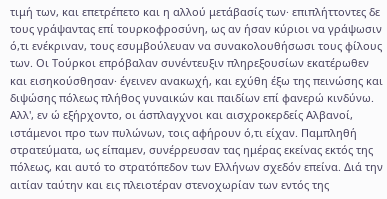τιμή των, και επετρέπετο και η αλλού μετάβασίς των· επιπλήττοντες δε τους γράψαντας επί τουρκοφροσύνη, ως αν ήσαν κύριοι να γράψωσιν ό,τι ενέκριναν, τους εσυμβούλευαν να συνακολουθήσωσι τους φίλους των. Οι Τούρκοι επρόβαλαν συνέντευξιν πληρεξουσίων εκατέρωθεν και εισηκούσθησαν· έγεινεν ανακωχή, και εχύθη έξω της πεινώσης και διψώσης πόλεως πλήθος γυναικών και παιδίων επί φανερώ κινδύνω. Αλλ', εν ώ εξήρχοντο, οι άσπλαγχνοι και αισχροκερδείς Αλβανοί, ιστάμενοι προ των πυλώνων, τοις αφήρουν ό,τι είχαν. Παμπληθή στρατεύματα, ως είπαμεν, συνέρρευσαν τας ημέρας εκείνας εκτός της πόλεως, και αυτό το στρατόπεδον των Ελλήνων σχεδόν επείνα. Διά την αιτίαν ταύτην και εις πλειοτέραν στενοχωρίαν των εντός της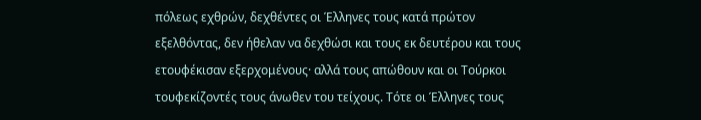πόλεως εχθρών, δεχθέντες οι Έλληνες τους κατά πρώτον εξελθόντας, δεν ήθελαν να δεχθώσι και τους εκ δευτέρου και τους ετουφέκισαν εξερχομένους· αλλά τους απώθουν και οι Τούρκοι τουφεκίζοντές τους άνωθεν του τείχους. Τότε οι Έλληνες τους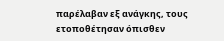παρέλαβαν εξ ανάγκης, τους ετοποθέτησαν όπισθεν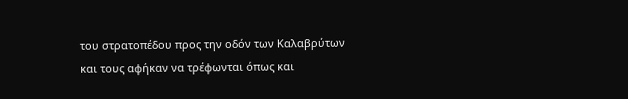του στρατοπέδου προς την οδόν των Καλαβρύτων και τους αφήκαν να τρέφωνται όπως και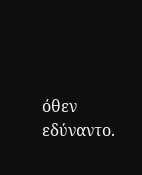όθεν εδύναντο.